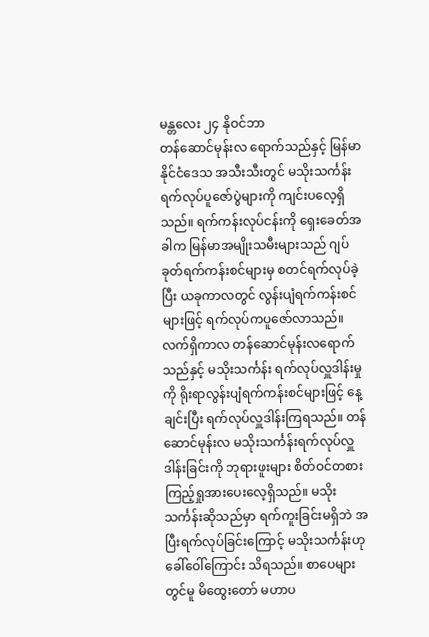မန္တလေး ၂၄ နိုဝင်ဘာ
တန်ဆောင်မုန်းလ ရောက်သည်နှင့် မြန်မာနိုင်ငံဒေသ အသီးသီးတွင် မသိုးသင်္ကန်း ရက်လုပ်ပူဇော်ပွဲများကို ကျင်းပလေ့ရှိသည်။ ရက်ကန်းလုပ်ငန်းကို ရှေးခေတ်အခါက မြန်မာအမျိုးသမီးများသည် ဂျပ်ခုတ်ရက်ကန်းစင်များမှ စတင်ရက်လုပ်ခဲ့ပြီး ယခုကာလတွင် လွန်းပျံရက်ကန်းစင်များဖြင့် ရက်လုပ်ကပူဇော်လာသည်။
လက်ရှိကာလ တန်ဆောင်မုန်းလရောက်သည်နှင့် မသိုးသင်္ကန်း ရက်လုပ်လှူဒါန်းမှုကို ရိုးရာလွန်းပျံရက်ကန်းစင်များဖြင့် နေ့ချင်းပြီး ရက်လုပ်လှူဒါန်းကြရသည်။ တန်ဆောင်မုန်းလ မသိုးသင်္ကန်းရက်လုပ်လှူဒါန်းခြင်းကို ဘုရားဖူးများ စိတ်ဝင်တစား ကြည့်ရှုအားပေးလေ့ရှိသည်။ မသိုးသင်္ကန်းဆိုသည်မှာ ရက်ကူးခြင်းမရှိဘဲ အပြီးရက်လုပ်ခြင်းကြောင့် မသိုးသင်္ကန်းဟု ခေါ်ဝေါ်ကြောင်း သိရသည်။ စာပေများတွင်မူ မိထွေးတော် မဟာပ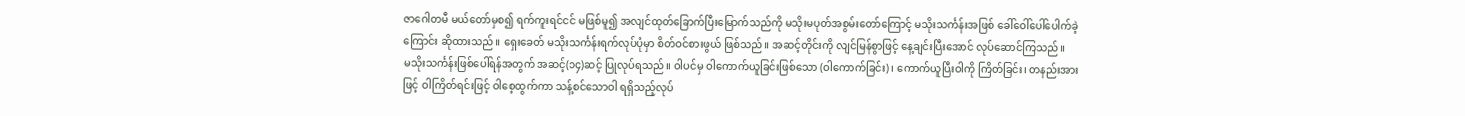ဇာဂေါတမီ မယ်တော်မှစ၍ ရက်ကူးရင်ငင် မဖြစ်မူ၍ အလျင်ထုတ်ခြောက်ပြီးမြောက်သည်ကို မသိုးမပုတ်အစွမ်းတော်ကြောင့် မသိုးသင်္ကန်းအဖြစ် ခေါ်ဝေါ်ပေါ်ပေါက်ခဲ့ကြောင်း ဆိုထားသည်။ ရှေးခေတ် မသိုးသင်္ကန်းရက်လုပ်ပုံမှာ စိတ်ဝင်စားဖွယ် ဖြစ်သည်။ အဆင့်တိုင်းကို လျင်မြန်စွာဖြင့် နေ့ချင်းပြီးအောင် လုပ်ဆောင်ကြသည်။
မသိုးသင်္ကန်းဖြစ်ပေါ်ရန်အတွက် အဆင့်(၁၄)ဆင့် ပြုလုပ်ရသည်။ ဝါပင်မှ ဝါကောက်ယူခြင်းဖြစ်သော (ဝါကောက်ခြင်း)၊ ကောက်ယူပြီးဝါကို ကြိတ်ခြင်း၊ တနည်းအားဖြင့် ဝါကြိတ်ရင်းဖြင့် ဝါစေ့ထွက်ကာ သန့်စင်သောဝါ ရရှိသည့်လုပ်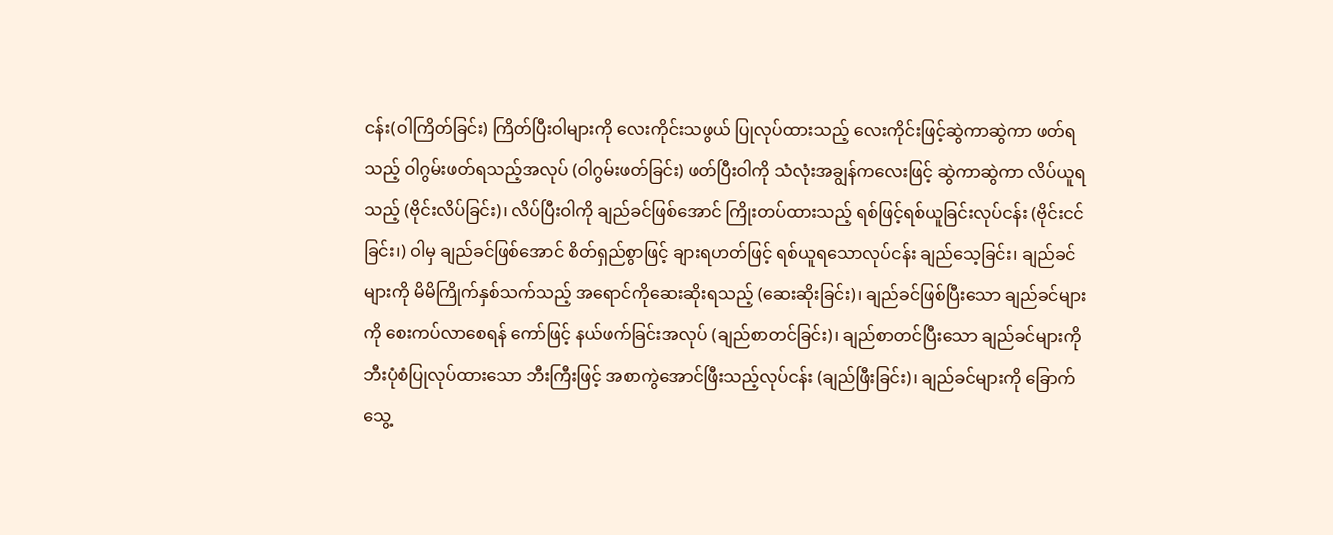ငန်း(ဝါကြိတ်ခြင်း) ကြိတ်ပြီးဝါများကို လေးကိုင်းသဖွယ် ပြုလုပ်ထားသည့် လေးကိုင်းဖြင့်ဆွဲကာဆွဲကာ ဖတ်ရသည့် ဝါဂွမ်းဖတ်ရသည့်အလုပ် (ဝါဂွမ်းဖတ်ခြင်း) ဖတ်ပြီးဝါကို သံလုံးအချွန်ကလေးဖြင့် ဆွဲကာဆွဲကာ လိပ်ယူရသည့် (ဗိုင်းလိပ်ခြင်း)၊ လိပ်ပြီးဝါကို ချည်ခင်ဖြစ်အောင် ကြိုးတပ်ထားသည့် ရစ်ဖြင့်ရစ်ယူခြင်းလုပ်ငန်း (ဗိုင်းငင်ခြင်း၊) ဝါမှ ချည်ခင်ဖြစ်အောင် စိတ်ရှည်စွာဖြင့် ချားရဟတ်ဖြင့် ရစ်ယူရသောလုပ်ငန်း ချည်သေ့ခြင်း၊ ချည်ခင်များကို မိမိကြိုက်နှစ်သက်သည့် အရောင်ကိုဆေးဆိုးရသည့် (ဆေးဆိုးခြင်း)၊ ချည်ခင်ဖြစ်ပြီးသော ချည်ခင်များကို စေးကပ်လာစေရန် ကော်ဖြင့် နယ်ဖက်ခြင်းအလုပ် (ချည်စာတင်ခြင်း)၊ ချည်စာတင်ပြီးသော ချည်ခင်များကို ဘီးပုံစံပြုလုပ်ထားသော ဘီးကြီးဖြင့် အစာကွဲအောင်ဖြီးသည့်လုပ်ငန်း (ချည်ဖြီးခြင်း)၊ ချည်ခင်များကို ခြောက်သွေ့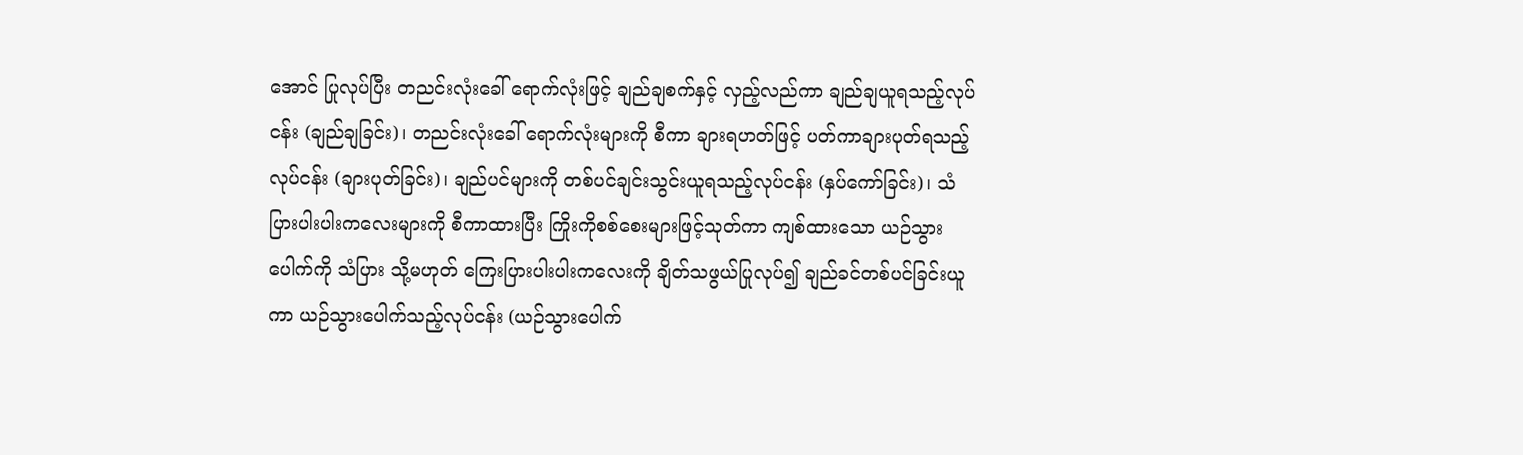အောင် ပြုလုပ်ပြီး တညင်းလုံးခေါ် ရောက်လုံးဖြင့် ချည်ချစက်နှင့် လှည့်လည်ကာ ချည်ချယူရသည့်လုပ်ငန်း (ချည်ချခြင်း)၊ တညင်းလုံးခေါ် ရောက်လုံးများကို စီကာ ချားရဟတ်ဖြင့် ပတ်ကာချားပုတ်ရသည့်လုပ်ငန်း (ချားပုတ်ခြင်း)၊ ချည်ပင်များကို တစ်ပင်ချင်းသွင်းယူရသည့်လုပ်ငန်း (နှပ်ကော်ခြင်း)၊ သံပြားပါးပါးကလေးများကို စီကာထားပြီး ကြိုးကိုစစ်စေးများဖြင့်သုတ်ကာ ကျစ်ထားသော ယဉ်သွားပေါက်ကို သံပြား သို့မဟုတ် ကြေးပြားပါးပါးကလေးကို ချိတ်သဖွယ်ပြုလုပ်၍ ချည်ခင်တစ်ပင်ခြင်းယူကာ ယဉ်သွားပေါက်သည့်လုပ်ငန်း (ယဉ်သွားပေါက်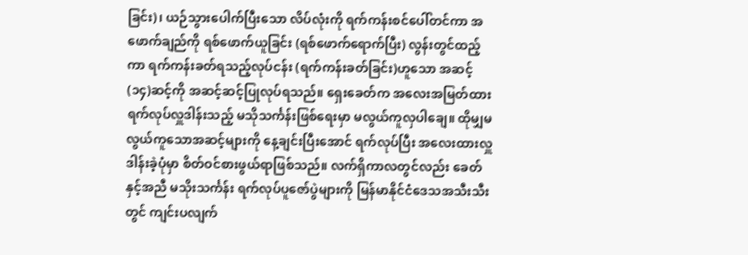ခြင်း)၊ ယဉ်သွားပေါက်ပြီးသော လိပ်လုံးကို ရက်ကန်းစင်ပေါ်တင်ကာ အဖောက်ချည်ကို ရစ်ဖောက်ယူခြင်း (ရစ်ဖောက်ရောက်ပြီး) လွန်းတွင်ထည့်ကာ ရက်ကန်းခတ်ရသည့်လုပ်ငန်း (ရက်ကန်းခတ်ခြင်း)ဟူသော အဆင့်(၁၄)ဆင့်ကို အဆင့်ဆင့်ပြုလုပ်ရသည်။ ရှေးခေတ်က အလေးအမြတ်ထား ရက်လုပ်လှူဒါန်းသည့် မသိုသင်္ကန်းဖြစ်ရေးမှာ မလွယ်ကူလှပါချေ။ ထိုမျှမလွယ်ကူသောအဆင့်များကို နေ့ချင်းပြီးအောင် ရက်လုပ်ပြီး အလေးထားလှူဒါန်းခဲ့ပုံမှာ စိတ်ဝင်စားဖွယ်ရာဖြစ်သည်။ လက်ရှိကာလတွင်လည်း ခေတ်နှင့်အညီ မသိုးသင်္ကန်း ရက်လုပ်ပူဇော်ပွဲများကို မြန်မာနိုင်ငံဒေသအသီးသီးတွင် ကျင်းပလျက်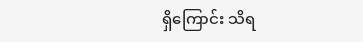ရှိကြောင်း သိရ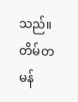သည်။
တိမ်တမန်